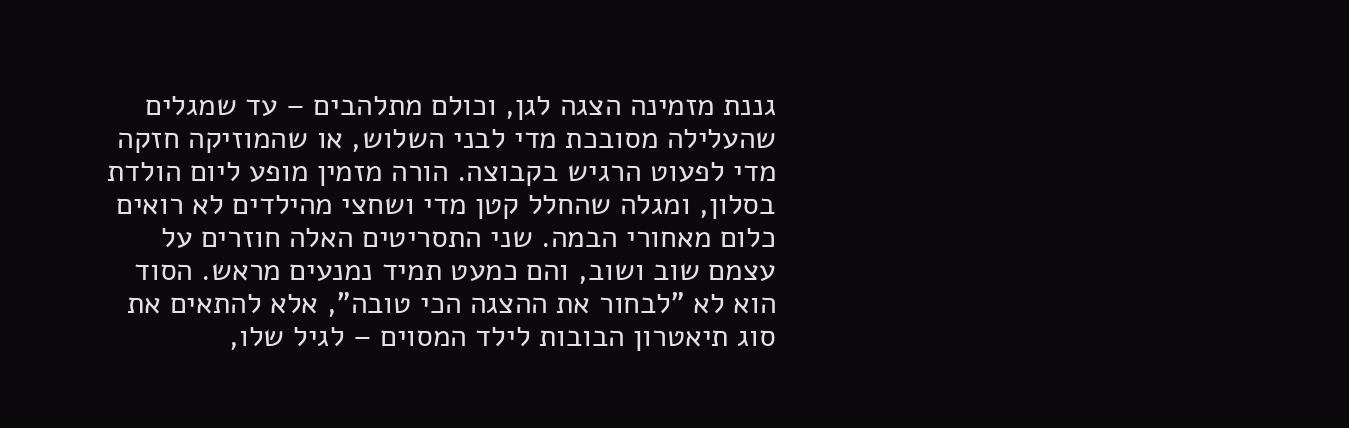גננת מזמינה הצגה לגן, וכולם מתלהבים – עד שמגלים שהעלילה מסובכת מדי לבני השלוש, או שהמוזיקה חזקה מדי לפעוט הרגיש בקבוצה. הורה מזמין מופע ליום הולדת בסלון, ומגלה שהחלל קטן מדי ושחצי מהילדים לא רואים כלום מאחורי הבמה. שני התסריטים האלה חוזרים על עצמם שוב ושוב, והם כמעט תמיד נמנעים מראש. הסוד הוא לא "לבחור את ההצגה הכי טובה", אלא להתאים את סוג תיאטרון הבובות לילד המסוים – לגיל שלו,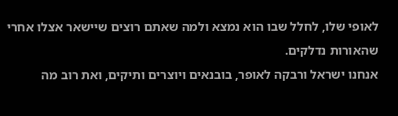לאופי שלו, לחלל שבו הוא נמצא ולמה שאתם רוצים שיישאר אצלו אחרי שהאורות נדלקים.
אנחנו ישראל ורבקה לאופר, בובנאים ויוצרים ותיקים, ואת רוב מה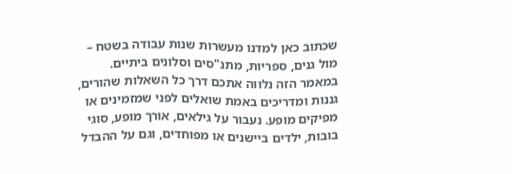שכתוב כאן למדנו מעשרות שנות עבודה בשטח – מול גנים, ספריות, מתנ"סים וסלונים ביתיים. במאמר הזה נלווה אתכם דרך כל השאלות שהורים, גננות ומדריכים באמת שואלים לפני שמזמינים או מפיקים מופע. נעבור על גילאים, אורך מופע, סוגי בובות, ילדים ביישנים או מפוחדים, וגם על ההבדל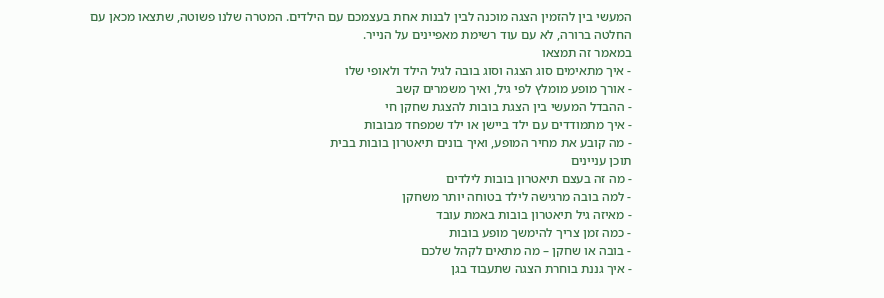המעשי בין להזמין הצגה מוכנה לבין לבנות אחת בעצמכם עם הילדים. המטרה שלנו פשוטה, שתצאו מכאן עם החלטה ברורה, לא עם עוד רשימת מאפיינים על הנייר.
במאמר זה תמצאו
- איך מתאימים סוג הצגה וסוג בובה לגיל הילד ולאופי שלו
- אורך מופע מומלץ לפי גיל, ואיך משמרים קשב
- ההבדל המעשי בין הצגת בובות להצגת שחקן חי
- איך מתמודדים עם ילד ביישן או ילד שמפחד מבובות
- מה קובע את מחיר המופע, ואיך בונים תיאטרון בובות בבית
תוכן עניינים
- מה זה בעצם תיאטרון בובות לילדים
- למה בובה מרגישה לילד בטוחה יותר משחקן
- מאיזה גיל תיאטרון בובות באמת עובד
- כמה זמן צריך להימשך מופע בובות
- בובה או שחקן – מה מתאים לקהל שלכם
- איך גננת בוחרת הצגה שתעבוד בגן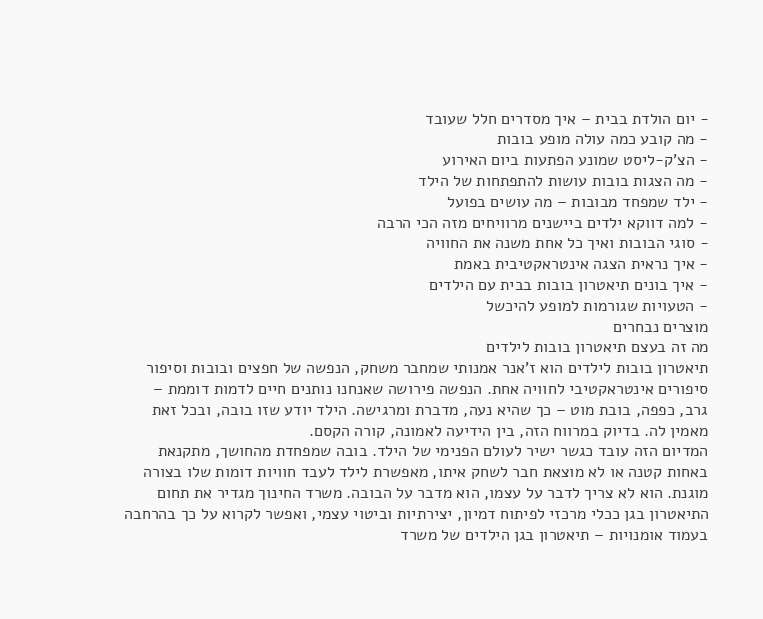- יום הולדת בבית – איך מסדרים חלל שעובד
- מה קובע כמה עולה מופע בובות
- הצ'ק-ליסט שמונע הפתעות ביום האירוע
- מה הצגות בובות עושות להתפתחות של הילד
- ילד שמפחד מבובות – מה עושים בפועל
- למה דווקא ילדים ביישנים מרוויחים מזה הכי הרבה
- סוגי הבובות ואיך כל אחת משנה את החוויה
- איך נראית הצגה אינטראקטיבית באמת
- איך בונים תיאטרון בובות בבית עם הילדים
- הטעויות שגורמות למופע להיכשל
מוצרים נבחרים
מה זה בעצם תיאטרון בובות לילדים
תיאטרון בובות לילדים הוא ז'אנר אמנותי שמחבר משחק, הנפשה של חפצים ובובות וסיפור סיפורים אינטראקטיבי לחוויה אחת. הנפשה פירושה שאנחנו נותנים חיים לדמות דוממת – גרב, כפפה, בובת מוט – כך שהיא נעה, מדברת ומרגישה. הילד יודע שזו בובה, ובכל זאת מאמין לה. בדיוק במרווח הזה, בין הידיעה לאמונה, קורה הקסם.
המדיום הזה עובד כגשר ישיר לעולם הפנימי של הילד. בובה שמפחדת מהחושך, מתקנאת באחות קטנה או לא מוצאת חבר לשחק איתו, מאפשרת לילד לעבד חוויות דומות שלו בצורה מוגנת. הוא לא צריך לדבר על עצמו, הוא מדבר על הבובה. משרד החינוך מגדיר את תחום התיאטרון בגן ככלי מרכזי לפיתוח דמיון, יצירתיות וביטוי עצמי, ואפשר לקרוא על כך בהרחבה בעמוד אומנויות – תיאטרון בגן הילדים של משרד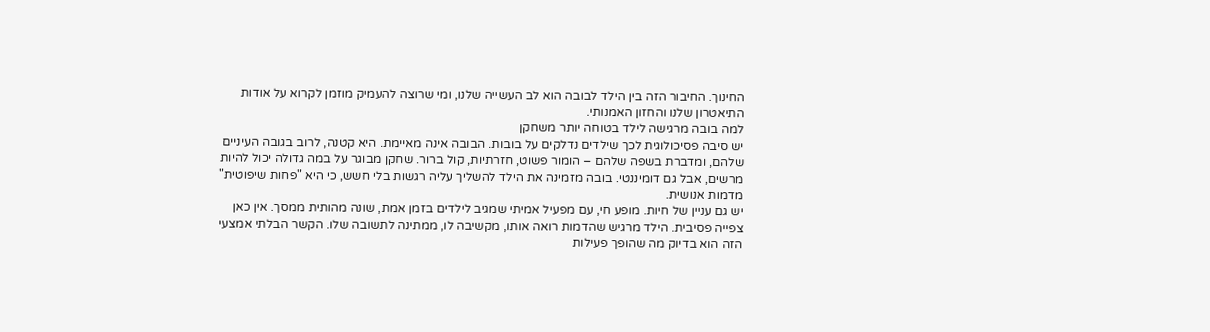החינוך. החיבור הזה בין הילד לבובה הוא לב העשייה שלנו, ומי שרוצה להעמיק מוזמן לקרוא על אודות התיאטרון שלנו והחזון האמנותי.
למה בובה מרגישה לילד בטוחה יותר משחקן
יש סיבה פסיכולוגית לכך שילדים נדלקים על בובות. הבובה אינה מאיימת. היא קטנה, לרוב בגובה העיניים שלהם, ומדברת בשפה שלהם – הומור פשוט, חזרתיות, קול ברור. שחקן מבוגר על במה גדולה יכול להיות מרשים, אבל גם דומיננטי. בובה מזמינה את הילד להשליך עליה רגשות בלי חשש, כי היא "פחות שיפוטית" מדמות אנושית.
יש גם עניין של חיות. מופע חי, עם מפעיל אמיתי שמגיב לילדים בזמן אמת, שונה מהותית ממסך. אין כאן צפייה פסיבית. הילד מרגיש שהדמות רואה אותו, מקשיבה לו, ממתינה לתשובה שלו. הקשר הבלתי אמצעי הזה הוא בדיוק מה שהופך פעילות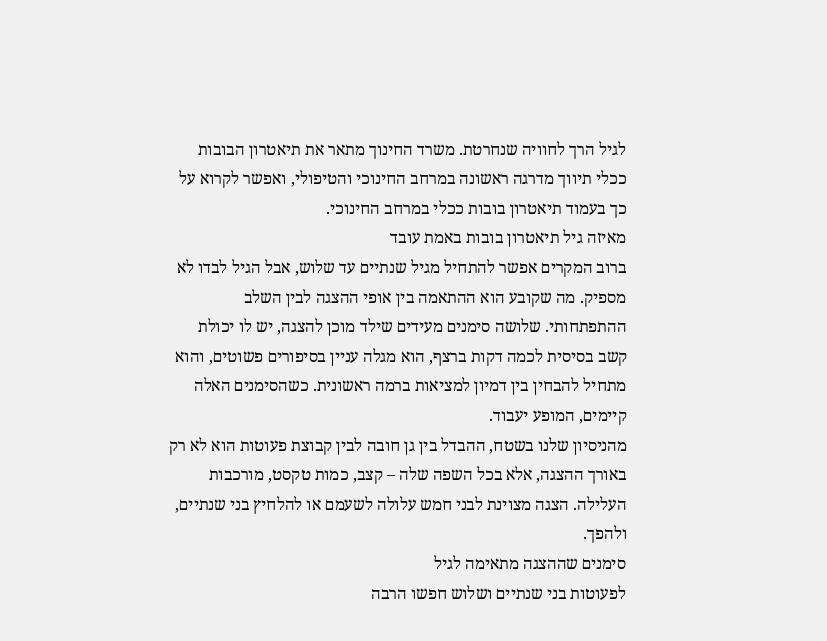לגיל הרך לחוויה שנחרטת. משרד החינוך מתאר את תיאטרון הבובות ככלי תיווך מדרגה ראשונה במרחב החינוכי והטיפולי, ואפשר לקרוא על כך בעמוד תיאטרון בובות ככלי במרחב החינוכי.
מאיזה גיל תיאטרון בובות באמת עובד
ברוב המקרים אפשר להתחיל מגיל שנתיים עד שלוש, אבל הגיל לבדו לא מספיק. מה שקובע הוא ההתאמה בין אופי ההצגה לבין השלב ההתפתחותי. שלושה סימנים מעידים שילד מוכן להצגה, יש לו יכולת קשב בסיסית לכמה דקות ברצף, הוא מגלה עניין בסיפורים פשוטים, והוא מתחיל להבחין בין דמיון למציאות ברמה ראשונית. כשהסימנים האלה קיימים, המופע יעבוד.
מהניסיון שלנו בשטח, ההבדל בין גן חובה לבין קבוצת פעוטות הוא לא רק באורך ההצגה, אלא בכל השפה שלה – קצב, כמות טקסט, מורכבות העלילה. הצגה מצוינת לבני חמש עלולה לשעמם או להלחיץ בני שנתיים, ולהפך.
סימנים שההצגה מתאימה לגיל
לפעוטות בני שנתיים ושלוש חפשו הרבה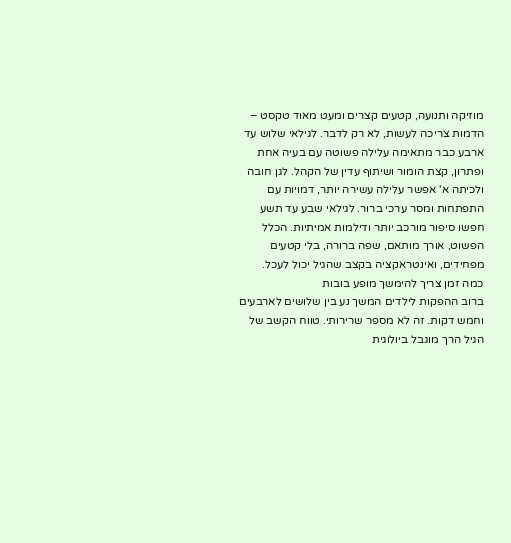מוזיקה ותנועה, קטעים קצרים ומעט מאוד טקסט – הדמות צריכה לעשות, לא רק לדבר. לגילאי שלוש עד ארבע כבר מתאימה עלילה פשוטה עם בעיה אחת ופתרון, קצת הומור ושיתוף עדין של הקהל. לגן חובה ולכיתה א' אפשר עלילה עשירה יותר, דמויות עם התפתחות ומסר ערכי ברור. לגילאי שבע עד תשע חפשו סיפור מורכב יותר ודילמות אמיתיות. הכלל הפשוט, אורך מותאם, שפה ברורה, בלי קטעים מפחידים, ואינטראקציה בקצב שהגיל יכול לעכל.
כמה זמן צריך להימשך מופע בובות
ברוב ההפקות לילדים המשך נע בין שלושים לארבעים וחמש דקות. זה לא מספר שרירותי. טווח הקשב של הגיל הרך מוגבל ביולוגית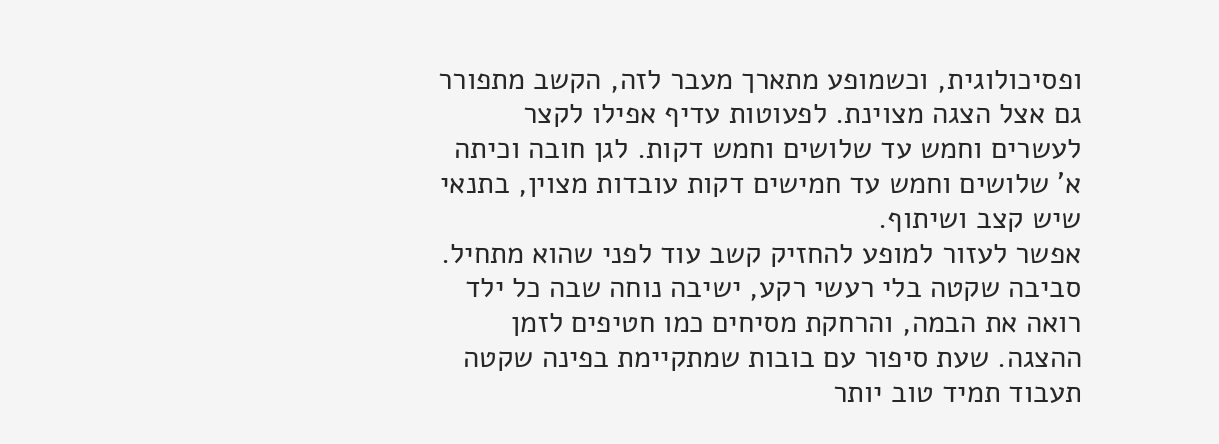ופסיכולוגית, וכשמופע מתארך מעבר לזה, הקשב מתפורר גם אצל הצגה מצוינת. לפעוטות עדיף אפילו לקצר לעשרים וחמש עד שלושים וחמש דקות. לגן חובה וכיתה א' שלושים וחמש עד חמישים דקות עובדות מצוין, בתנאי שיש קצב ושיתוף.
אפשר לעזור למופע להחזיק קשב עוד לפני שהוא מתחיל. סביבה שקטה בלי רעשי רקע, ישיבה נוחה שבה כל ילד רואה את הבמה, והרחקת מסיחים כמו חטיפים לזמן ההצגה. שעת סיפור עם בובות שמתקיימת בפינה שקטה תעבוד תמיד טוב יותר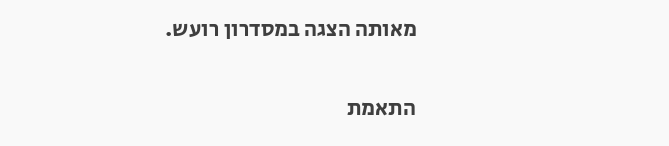מאותה הצגה במסדרון רועש.

התאמת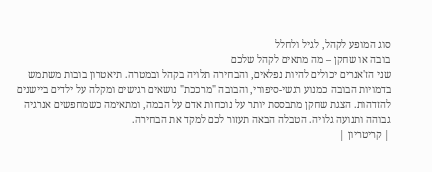סוג המופע לקהל, לגיל ולחלל
בובה או שחקן – מה מתאים לקהל שלכם
שני הז'אנרים יכולים להיות נפלאים, והבחירה תלויה בקהל ובמטרה. תיאטרון בובות משתמש בדמויות הבובה כמנוע רגשי-סיפורי, והבובה "מרככת" נושאים רגישים ומקלה על ילדים ביישנים להזדהות. הצגת שחקן מתבססת יותר על נוכחות אדם על הבמה, ומתאימה כשמחפשים אנרגיה גבוהה ותנועה גלויה. הטבלה הבאה תעזור לכם למקד את הבחירה.
| קריטריון |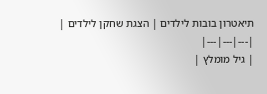תיאטרון בובות לילדים | הצגת שחקן לילדים |
|---|---|---|
| גיל מומלץ |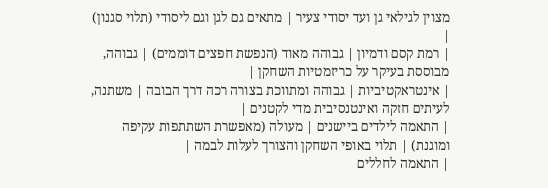מצוין לגילאי גן ועד יסודי צעיר | מתאים גם לגן וגם ליסודי (תלוי סגנון) |
| רמת קסם ודמיון | גבוהה מאוד (הנפשת חפצים דוממים) | גבוהה, מבוססת בעיקר על כריזמטיות השחקן |
| אינטראקטיביות | גבוהה ומתווכת בצורה רכה דרך הבובה | משתנה, לעיתים חזקה ואינטנסיבית מדי לקטנים |
| התאמה לילדים ביישנים | מעולה (מאפשרת השתתפות עקיפה ומוגנת) | תלוי באופי השחקן והצורך לעלות לבמה |
| התאמה לחללים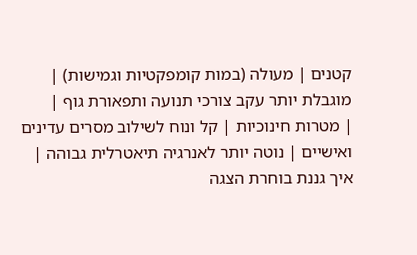קטנים | מעולה (במות קומפקטיות וגמישות) | מוגבלת יותר עקב צורכי תנועה ותפאורת גוף |
| מטרות חינוכיות | קל ונוח לשילוב מסרים עדינים ואישיים | נוטה יותר לאנרגיה תיאטרלית גבוהה |
איך גננת בוחרת הצגה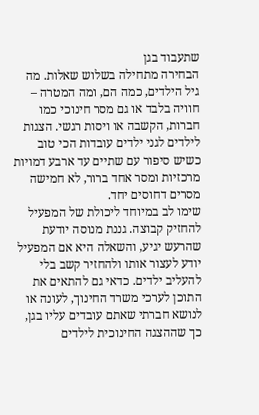שתעבוד בגן
הבחירה מתחילה בשלוש שאלות. מה גיל הילדים, כמה הם, ומה המטרה – חוויה בלבד או גם מסר חינוכי כמו חברות, הקשבה או ויסות רגשי. הצגות לילדים לגני ילדים עובדות הכי טוב כשיש סיפור עם שתיים עד ארבע דמויות מרכזיות ומסר אחד ברור, לא חמישה מסרים דחוסים יחד.
שימו לב במיוחד ליכולת של המפעיל להחזיק קבוצה. גננת מנוסה יודעת שהרעש יגיע, והשאלה היא אם המפעיל יודע לעצור אותו ולהחזיר קשב בלי להעליב ילדים. כדאי גם להתאים את התוכן לערכי משרד החינוך, לעונה או לנושא חברתי שאתם עובדים עליו בגן, כך שההצגה החינוכית לילדים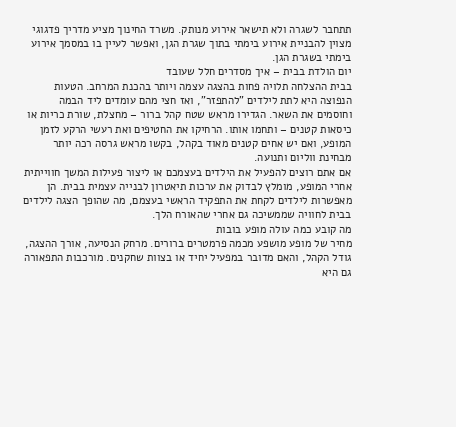תתחבר לשגרה ולא תישאר אירוע מנותק. משרד החינוך מציע מדריך פדגוגי מצוין להבניית אירוע בימתי בתוך שגרת הגן, ואפשר לעיין בו במסמך אירוע בימתי בשגרת הגן.
יום הולדת בבית – איך מסדרים חלל שעובד
בבית ההצלחה תלויה פחות בהצגה עצמה ויותר בהכנת המרחב. הטעות הנפוצה היא לתת לילדים "להתפזר", ואז חצי מהם עומדים ליד הבמה וחוסמים את השאר. הגדירו מראש שטח קהל ברור – מחצלת, שורת כריות או כיסאות קטנים – ותחמו אותו. הרחיקו את החטיפים ואת רעשי הרקע לזמן המופע, ואם יש אחים קטנים מאוד בקהל, בקשו מראש גרסה רכה יותר מבחינת ווליום ותנועה.
אם אתם רוצים להפעיל את הילדים בעצמכם או ליצור פעילות המשך חווייתית אחרי המופע, מומלץ לבדוק את ערכות תיאטרון לבנייה עצמית בבית. הן מאפשרות לילדים לקחת את התפקיד הראשי בעצמם, מה שהופך הצגה לילדים בבית לחוויה שממשיכה גם אחרי שהאורח הלך.
מה קובע כמה עולה מופע בובות
מחיר של מופע מושפע מכמה פרמטרים ברורים. מרחק הנסיעה, אורך ההצגה, גודל הקהל, והאם מדובר במפעיל יחיד או בצוות שחקנים. מורכבות התפאורה גם היא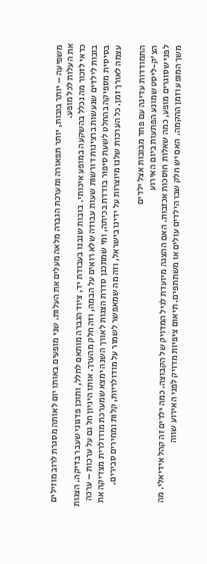משפיעה – יותר בובות, יותר תפאורה ומערכת הגברה מלאה מעלים את העלות. שני מופעים באותו יום לאותה מסגרת לרוב מוזילים את העלות לכל מופע.
כדאי לזכור מה נכלל בהשקעה במופע איכותי. בובות שנבנו בעבודת יד, ציוד הגברה מותאם לחלל, ותוכן פדגוגי שעבר בדיקה. הצגות בובות לילדים שנעשות ברצינות דורשות שעות עבודה שלא רואים על הבמה, וזה חלק מהערך. אותו היגיון חל גם על ערכות – ערכה בסיסית מספיקה בהחלט לשעת סיפור בודדת בכיתה, ומי שמתכנן סדרת הצגות לאורך השנה ימצא שמערכת מודולרית מצדיקה את עצמה לאורך זמן. כל הערכות שלנו מיוצרות על ידינו בישראל, וזה מה שמאפשר לשמור על מודולריות, קלות ומחירים סבירים.

התמודדות עדינה עם פחד מבובות אצל ילדים
הצ'ק-ליסט שמונע הפתעות ביום האירוע
לפני שסוגרים מופע, כמה שאלות חוסכות אכזבות. האם ההצגה מיועדת לגיל המדויק של הקבוצה. כמה ילדים זה קהל אידיאלי. מה משך המופע וזמן ההקמה. האם יש חלק שבו הילדים עולים או משתתפים. תיאום ציפיות מדויק לפני האירוע שווה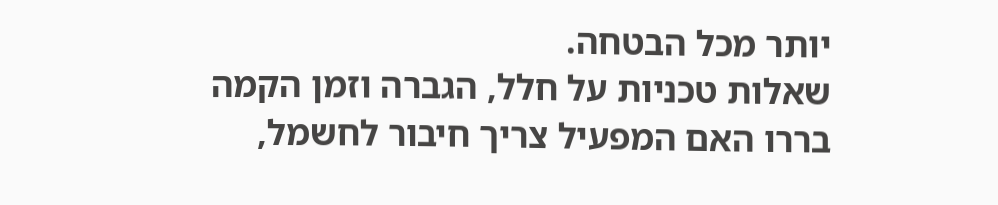יותר מכל הבטחה.
שאלות טכניות על חלל, הגברה וזמן הקמה
בררו האם המפעיל צריך חיבור לחשמל,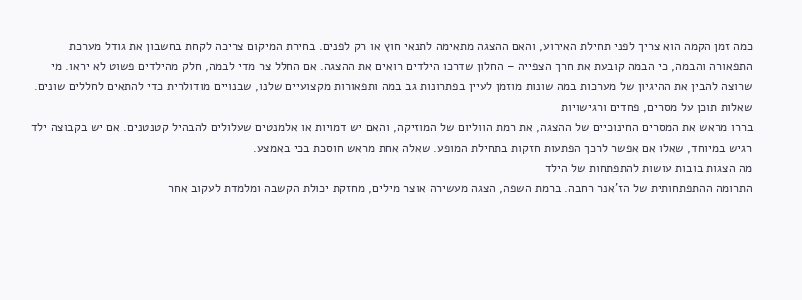כמה זמן הקמה הוא צריך לפני תחילת האירוע, והאם ההצגה מתאימה לתנאי חוץ או רק לפנים. בחירת המיקום צריכה לקחת בחשבון את גודל מערכת התפאורה והבמה, כי הבמה קובעת את חרך הצפייה – החלון שדרכו הילדים רואים את ההצגה. אם החלל צר מדי לבמה, חלק מהילדים פשוט לא יראו. מי שרוצה להבין את ההיגיון של מערכות במה שונות מוזמן לעיין בפתרונות גב במה ותפאורות מקצועיים שלנו, שבנויים מודולרית כדי להתאים לחללים שונים.
שאלות תוכן על מסרים, פחדים ורגישויות
בררו מראש את המסרים החינוכיים של ההצגה, את רמת הווליום של המוזיקה, והאם יש דמויות או אלמנטים שעלולים להבהיל קטנטנים. אם יש בקבוצה ילד רגיש במיוחד, שאלו אם אפשר לרכך הפתעות חזקות בתחילת המופע. שאלה אחת מראש חוסכת בכי באמצע.
מה הצגות בובות עושות להתפתחות של הילד
התרומה ההתפתחותית של הז'אנר רחבה. ברמת השפה, הצגה מעשירה אוצר מילים, מחזקת יכולת הקשבה ומלמדת לעקוב אחר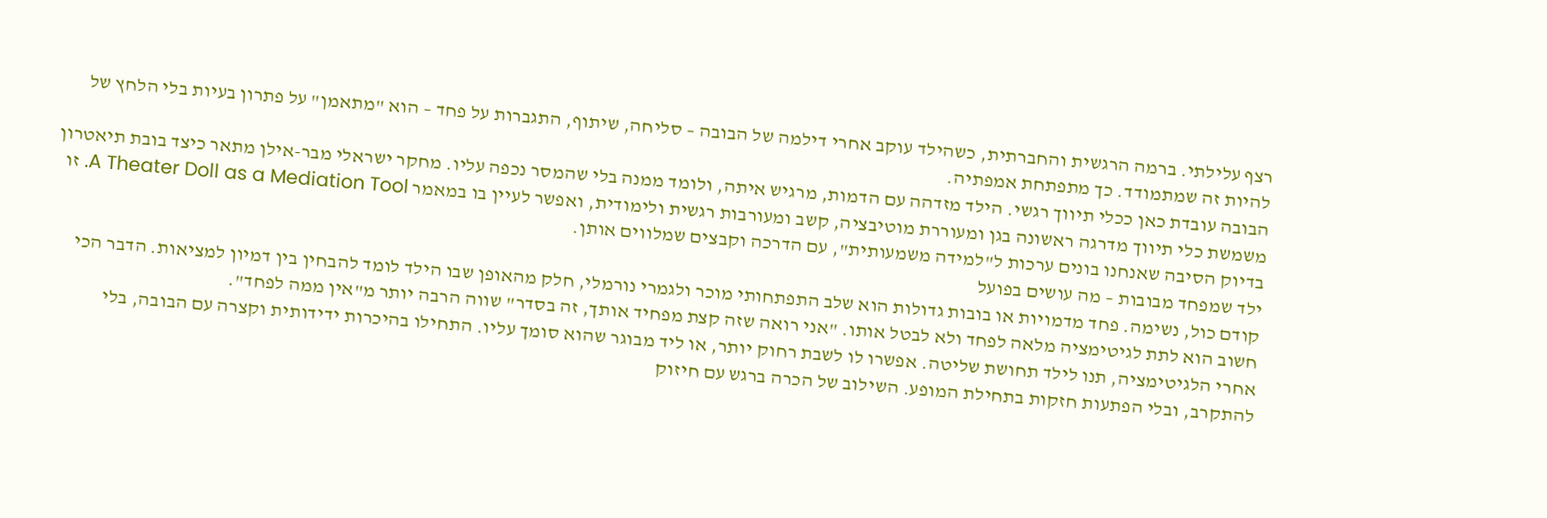רצף עלילתי. ברמה הרגשית והחברתית, כשהילד עוקב אחרי דילמה של הבובה – סליחה, שיתוף, התגברות על פחד – הוא "מתאמן" על פתרון בעיות בלי הלחץ של להיות זה שמתמודד. כך מתפתחת אמפתיה.
הבובה עובדת כאן ככלי תיווך רגשי. הילד מזדהה עם הדמות, מרגיש איתה, ולומד ממנה בלי שהמסר נכפה עליו. מחקר ישראלי מבר-אילן מתאר כיצד בובת תיאטרון משמשת כלי תיווך מדרגה ראשונה בגן ומעוררת מוטיבציה, קשב ומעורבות רגשית ולימודית, ואפשר לעיין בו במאמר A Theater Doll as a Mediation Tool. זו בדיוק הסיבה שאנחנו בונים ערכות ל"למידה משמעותית", עם הדרכה וקבצים שמלווים אותן.
ילד שמפחד מבובות – מה עושים בפועל
קודם כול, נשימה. פחד מדמויות או בובות גדולות הוא שלב התפתחותי מוכר ולגמרי נורמלי, חלק מהאופן שבו הילד לומד להבחין בין דמיון למציאות. הדבר הכי חשוב הוא לתת לגיטימציה מלאה לפחד ולא לבטל אותו. "אני רואה שזה קצת מפחיד אותך, זה בסדר" שווה הרבה יותר מ"אין ממה לפחד".
אחרי הלגיטימציה, תנו לילד תחושת שליטה. אפשרו לו לשבת רחוק יותר, או ליד מבוגר שהוא סומך עליו. התחילו בהיכרות ידידותית וקצרה עם הבובה, בלי להתקרב, ובלי הפתעות חזקות בתחילת המופע. השילוב של הכרה ברגש עם חיזוק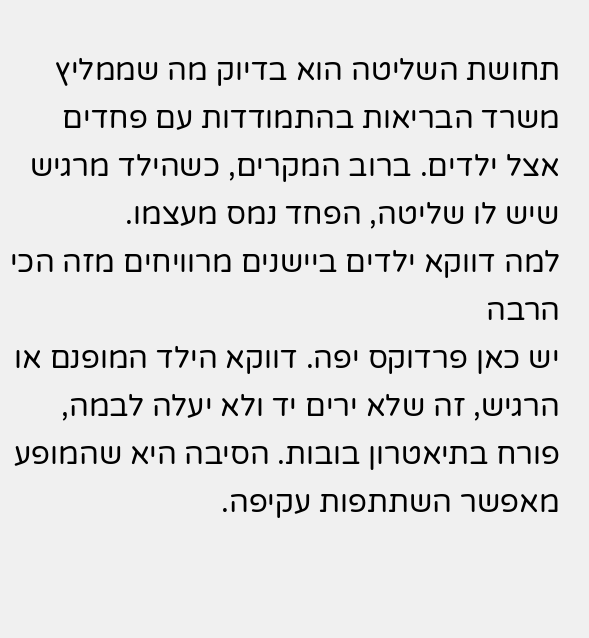תחושת השליטה הוא בדיוק מה שממליץ משרד הבריאות בהתמודדות עם פחדים אצל ילדים. ברוב המקרים, כשהילד מרגיש שיש לו שליטה, הפחד נמס מעצמו.
למה דווקא ילדים ביישנים מרוויחים מזה הכי הרבה
יש כאן פרדוקס יפה. דווקא הילד המופנם או הרגיש, זה שלא ירים יד ולא יעלה לבמה, פורח בתיאטרון בובות. הסיבה היא שהמופע מאפשר השתתפות עקיפה.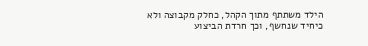הילד משתתף מתוך הקהל, כחלק מקבוצה ולא כיחיד שנחשף, וכך חרדת הביצוע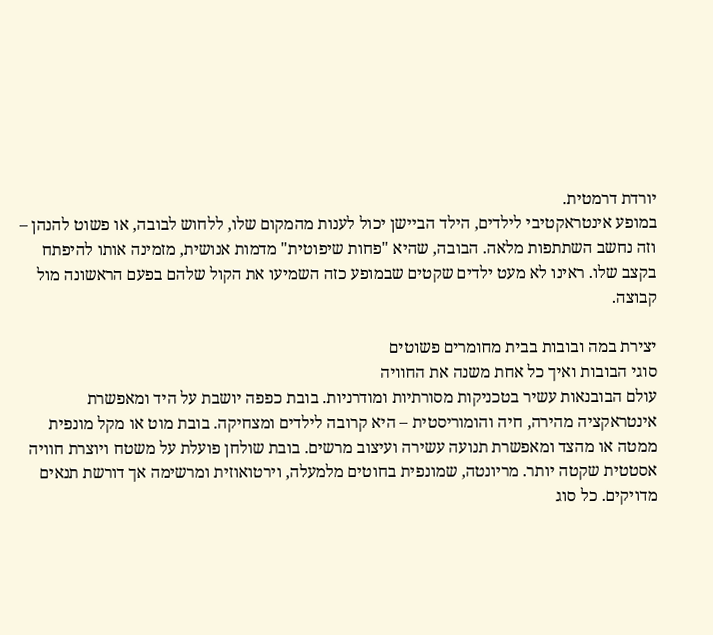יורדת דרמטית.
במופע אינטראקטיבי לילדים, הילד הביישן יכול לענות מהמקום שלו, ללחוש לבובה, או פשוט להנהן – וזה נחשב השתתפות מלאה. הבובה, שהיא "פחות שיפוטית" מדמות אנושית, מזמינה אותו להיפתח בקצב שלו. ראינו לא מעט ילדים שקטים שבמופע כזה השמיעו את הקול שלהם בפעם הראשונה מול קבוצה.

יצירת במה ובובות בבית מחומרים פשוטים
סוגי הבובות ואיך כל אחת משנה את החוויה
עולם הבובנאות עשיר בטכניקות מסורתיות ומודרניות. בובת כפפה יושבת על היד ומאפשרת אינטראקציה מהירה, חיה והומוריסטית – היא קרובה לילדים ומצחיקה. בובת מוט או מקל מונפית ממטה או מהצד ומאפשרת תנועה עשירה ועיצוב מרשים. בובת שולחן פועלת על משטח ויוצרת חוויה אסטטית שקטה יותר. מריונטה, שמונפית בחוטים מלמעלה, וירטואוזית ומרשימה אך דורשת תנאים מדויקים. כל סוג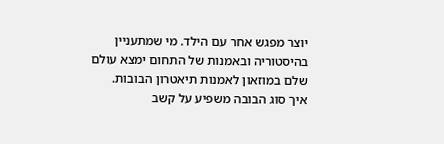יוצר מפגש אחר עם הילד. מי שמתעניין בהיסטוריה ובאמנות של התחום ימצא עולם שלם במוזאון לאמנות תיאטרון הבובות.
איך סוג הבובה משפיע על קשב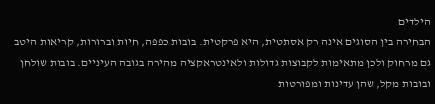הילדים
הבחירה בין הסוגים אינה רק אסתטית, היא פרקטית. בובות כפפה, חיות וברורות, קריאות היטב גם מרחוק ולכן מתאימות לקבוצות גדולות ולאינטראקציה מהירה בגובה העיניים. בובות שולחן ובובות מקל, שהן עדינות ומפורטות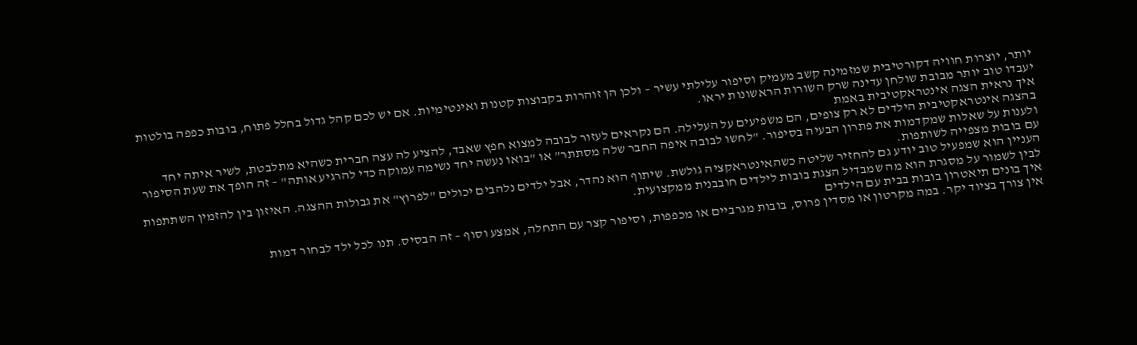יותר, יוצרות חוויה דקורטיבית שמזמינה קשב מעמיק וסיפור עלילתי עשיר – ולכן הן זוהרות בקבוצות קטנות ואינטימיות. אם יש לכם קהל גדול בחלל פתוח, בובות כפפה בולטות יעבדו טוב יותר מבובת שולחן עדינה שרק השורות הראשונות יראו.
איך נראית הצגה אינטראקטיבית באמת
בהצגה אינטראקטיבית הילדים לא רק צופים, הם משפיעים על העלילה. הם נקראים לעזור לבובה למצוא חפץ שאבד, להציע לה עצה חברית כשהיא מתלבטת, לשיר איתה יחד ולענות על שאלות שמקדמות את פתרון הבעיה בסיפור. "לחשו לבובה איפה החבר שלה מסתתר" או "בואו נעשה יחד נשימה עמוקה כדי להרגיע אותה" – זה הופך את שעת הסיפור עם בובות מצפייה לשותפות.
העניין הוא שמפעיל טוב יודע גם להחזיר שליטה כשהאינטראקציה גולשת. שיתוף הוא נהדר, אבל ילדים נלהבים יכולים "לפרוץ" את גבולות ההצגה. האיזון בין להזמין השתתפות לבין לשמור על מסגרת הוא מה שמבדיל הצגת בובות לילדים חובבנית ממקצועית.
איך בונים תיאטרון בובות בבית עם הילדים
אין צורך בציוד יקר. במה מקרטון או מסדין פרוס, בובות מגרביים או מכפפות, וסיפור קצר עם התחלה, אמצע וסוף – זה הבסיס. תנו לכל ילד לבחור דמות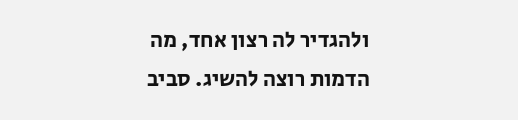ולהגדיר לה רצון אחד, מה הדמות רוצה להשיג. סביב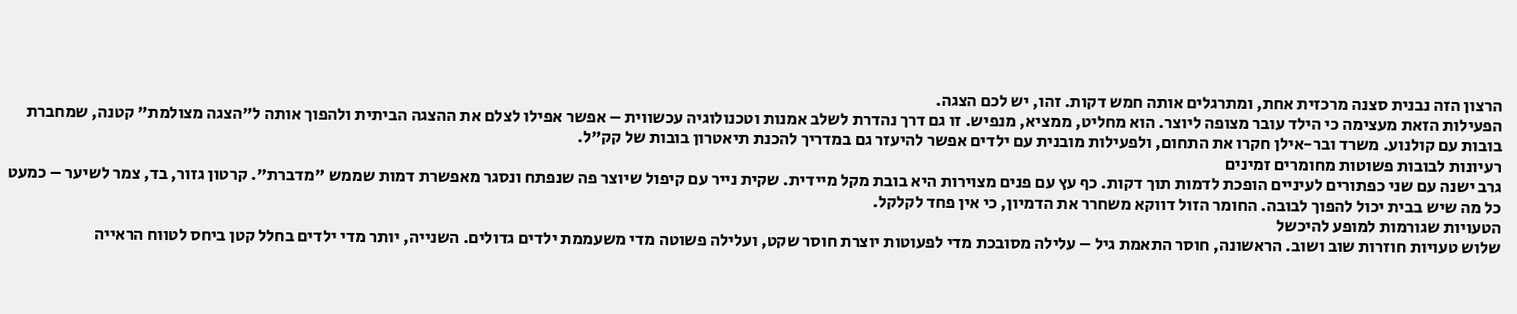הרצון הזה נבנית סצנה מרכזית אחת, ומתרגלים אותה חמש דקות. זהו, יש לכם הצגה.
הפעילות הזאת מעצימה כי הילד עובר מצופה ליוצר. הוא מחליט, ממציא, מנפיש. זו גם דרך נהדרת לשלב אמנות וטכנולוגיה עכשווית – אפשר אפילו לצלם את ההצגה הביתית ולהפוך אותה ל"הצגה מצולמת" קטנה, שמחברת בובות עם קולנוע. משרד ובר-אילן חקרו את התחום, ולפעילות מובנית עם ילדים אפשר להיעזר גם במדריך להכנת תיאטרון בובות של קק"ל.
רעיונות לבובות פשוטות מחומרים זמינים
גרב ישנה עם שני כפתורים לעיניים הופכת לדמות תוך דקות. כף עץ עם פנים מצוירות היא בובת מקל מיידית. שקית נייר עם קיפול שיוצר פה שנפתח ונסגר מאפשרת דמות שממש "מדברת". קרטון גזור, בד, צמר לשיער – כמעט כל מה שיש בבית יכול להפוך לבובה. החומר הזול דווקא משחרר את הדמיון, כי אין פחד לקלקל.
הטעויות שגורמות למופע להיכשל
שלוש טעויות חוזרות שוב ושוב. הראשונה, חוסר התאמת גיל – עלילה מסובכת מדי לפעוטות יוצרת חוסר שקט, ועלילה פשוטה מדי משעממת ילדים גדולים. השנייה, יותר מדי ילדים בחלל קטן ביחס לטווח הראייה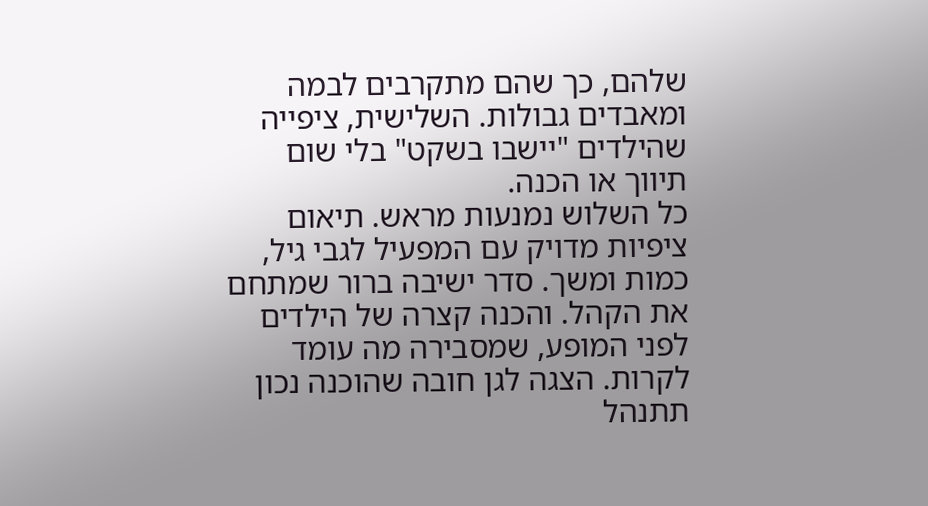שלהם, כך שהם מתקרבים לבמה ומאבדים גבולות. השלישית, ציפייה שהילדים "יישבו בשקט" בלי שום תיווך או הכנה.
כל השלוש נמנעות מראש. תיאום ציפיות מדויק עם המפעיל לגבי גיל, כמות ומשך. סדר ישיבה ברור שמתחם את הקהל. והכנה קצרה של הילדים לפני המופע, שמסבירה מה עומד לקרות. הצגה לגן חובה שהוכנה נכון תתנהל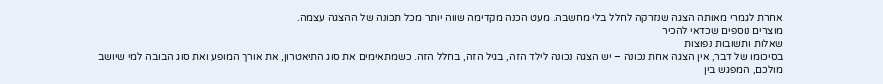אחרת לגמרי מאותה הצגה שנזרקה לחלל בלי מחשבה. מעט הכנה מקדימה שווה יותר מכל תכונה של ההצגה עצמה.
מוצרים נוספים שכדאי להכיר
שאלות ותשובות נפוצות
בסיכומו של דבר, אין הצגה אחת נכונה – יש הצגה נכונה לילד הזה, בגיל הזה, בחלל הזה. כשמתאימים את סוג התיאטרון, את אורך המופע ואת סוג הבובה למי שיושב מולכם, המפגש בין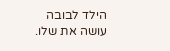הילד לבובה עושה את שלו.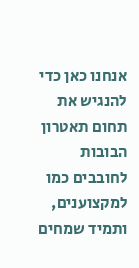אנחנו כאן כדי להנגיש את תחום תאטרון הבובות לחובבים כמו למקצוענים, ותמיד שמחים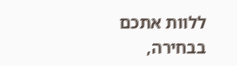ללוות אתכם בבחירה,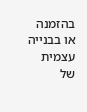בהזמנה או בבנייה עצמית של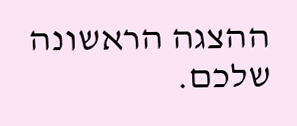ההצגה הראשונה שלכם.